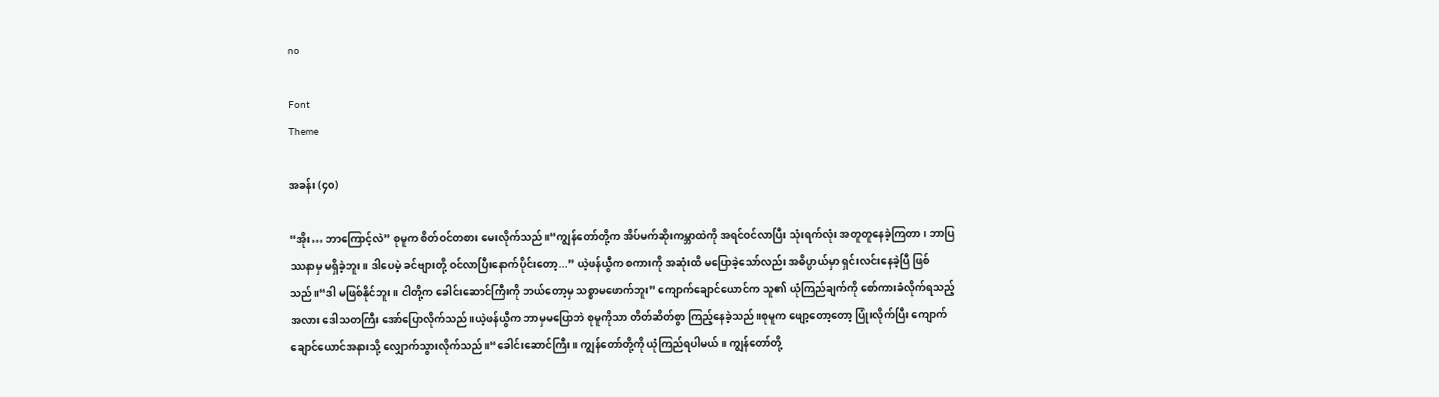no

Font
Theme

အခန်း (၄၀)

“အိုး… ဘာကြောင့်လဲ” စုမူက စိတ်ဝင်တစား မေးလိုက်သည်။“ကျွန်တော်တို့က အိပ်မက်ဆိုးကမ္ဘာထဲကို အရင်ဝင်လာပြီး သုံးရက်လုံး အတူတူနေခဲ့ကြတာ၊ ဘာပြဿနာမှ မရှိခဲ့ဘူး။ ဒါပေမဲ့ ခင်ဗျားတို့ ဝင်လာပြီးနောက်ပိုင်းတော့...” ယဲ့ဖန်ယွီက စကားကို အဆုံးထိ မပြောခဲ့သော်လည်း အဓိပ္ပာယ်မှာ ရှင်းလင်းနေခဲ့ပြီ ဖြစ်သည်။“ဒါ မဖြစ်နိုင်ဘူး။ ငါတို့က ခေါင်းဆောင်ကြီးကို ဘယ်တော့မှ သစ္စာမဖောက်ဘူး” ကျောက်ချောင်ယောင်က သူ၏ ယုံကြည်ချက်ကို စော်ကားခံလိုက်ရသည့်အလား ဒေါသတကြီး အော်ပြောလိုက်သည်။ယဲ့ဖန်ယွီက ဘာမှမပြောဘဲ စုမူကိုသာ တိတ်ဆိတ်စွာ ကြည့်နေခဲ့သည်။စုမူက ဖျော့တော့တော့ ပြုံးလိုက်ပြီး ကျောက်ချောင်ယောင်အနားသို့ လျှောက်သွားလိုက်သည်။“ခေါင်းဆောင်ကြီး။ ကျွန်တော်တို့ကို ယုံကြည်ရပါမယ်။ ကျွန်တော်တို့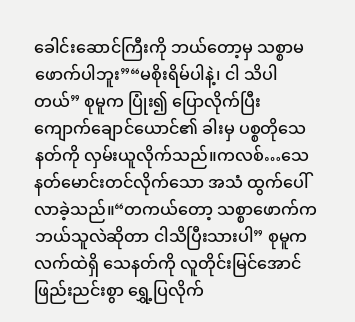ခေါင်းဆောင်ကြီးကို ဘယ်တော့မှ သစ္စာမဖောက်ပါဘူး”“မစိုးရိမ်ပါနဲ့၊ ငါ သိပါတယ်” စုမူက ပြုံး၍ ပြောလိုက်ပြီး ကျောက်ချောင်ယောင်၏ ခါးမှ ပစ္စတိုသေနတ်ကို လှမ်းယူလိုက်သည်။ကလစ်…သေနတ်မောင်းတင်လိုက်သော အသံ ထွက်ပေါ်လာခဲ့သည်။“တကယ်တော့ သစ္စာဖောက်က ဘယ်သူလဲဆိုတာ ငါသိပြီးသားပါ” စုမူက လက်ထဲရှိ သေနတ်ကို လူတိုင်းမြင်အောင် ဖြည်းညင်းစွာ ရွှေ့ပြလိုက်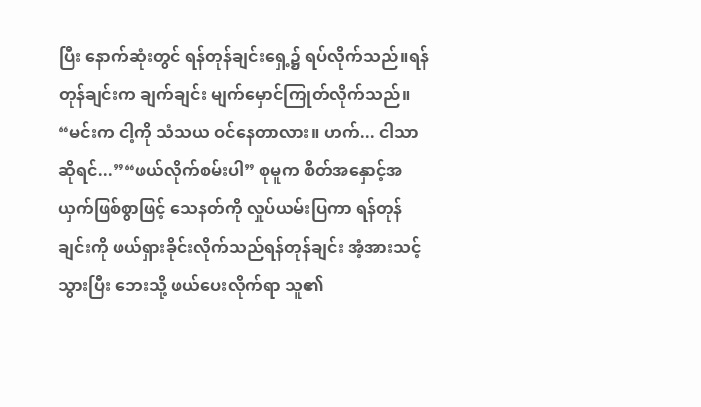ပြီး နောက်ဆုံးတွင် ရန်တုန်ချင်းရှေ့၌ ရပ်လိုက်သည်။ရန်တုန်ချင်းက ချက်ချင်း မျက်မှောင်ကြုတ်လိုက်သည်။ “မင်းက ငါ့ကို သံသယ ဝင်နေတာလား။ ဟက်... ငါသာဆိုရင်...”“ဖယ်လိုက်စမ်းပါ” စုမူက စိတ်အနှောင့်အယှက်ဖြစ်စွာဖြင့် သေနတ်ကို လှုပ်ယမ်းပြကာ ရန်တုန်ချင်းကို ဖယ်ရှားခိုင်းလိုက်သည်ရန်တုန်ချင်း အံ့အားသင့်သွားပြီး ဘေးသို့ ဖယ်ပေးလိုက်ရာ သူ၏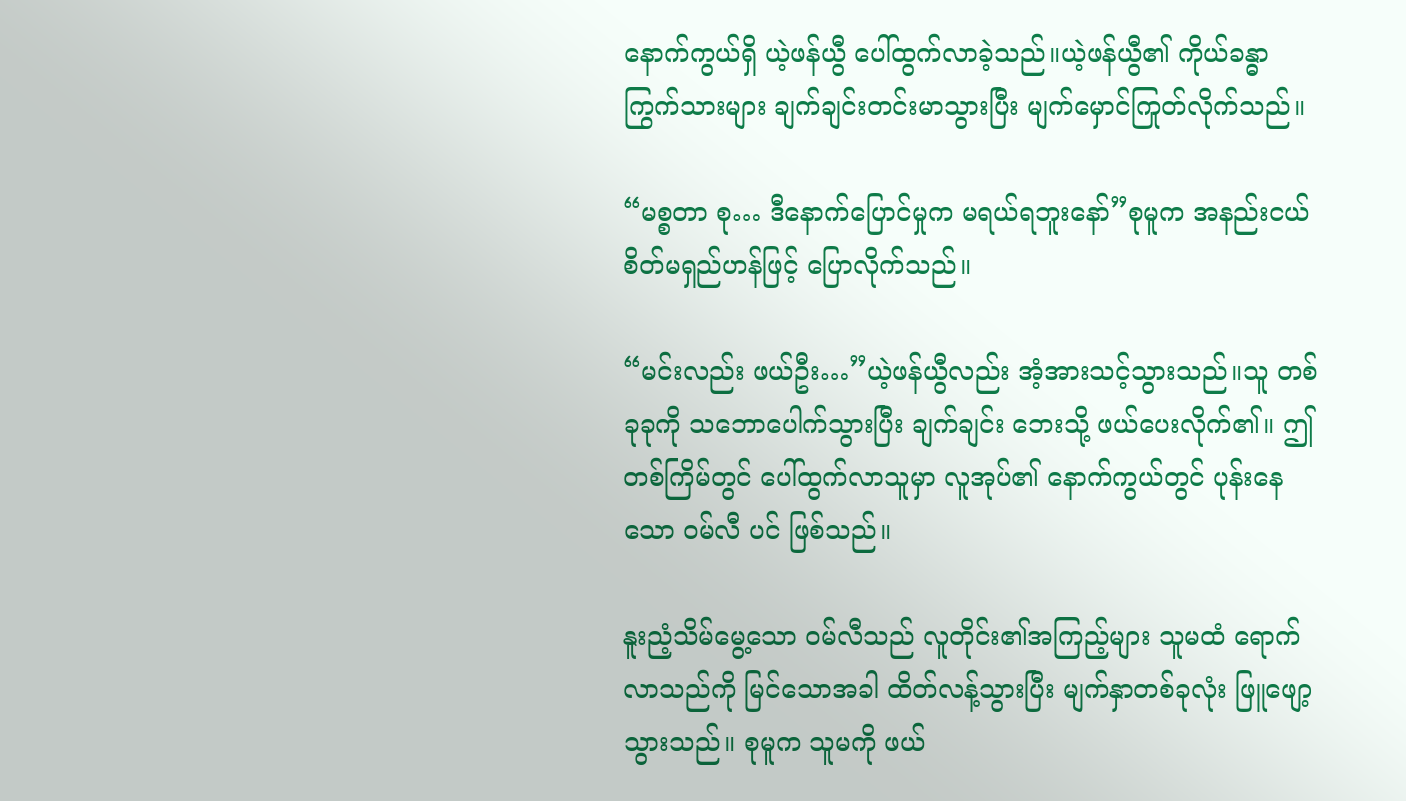နောက်ကွယ်ရှိ ယဲ့ဖန်ယွီ ပေါ်ထွက်လာခဲ့သည်။ယဲ့ဖန်ယွီ၏ ကိုယ်ခန္ဓာ ကြွက်သားများ ချက်ချင်းတင်းမာသွားပြီး မျက်မှောင်ကြုတ်လိုက်သည်။

“မစ္စတာ စု… ဒီနောက်ပြောင်မှုက မရယ်ရဘူးနော်”စုမူက အနည်းငယ် စိတ်မရှည်ဟန်ဖြင့် ပြောလိုက်သည်။

“မင်းလည်း ဖယ်ဦး…”ယဲ့ဖန်ယွီလည်း အံ့အားသင့်သွားသည်။သူ တစ်ခုခုကို သဘောပေါက်သွားပြီး ချက်ချင်း ဘေးသို့ ဖယ်ပေးလိုက်၏။ ဤတစ်ကြိမ်တွင် ပေါ်ထွက်လာသူမှာ လူအုပ်၏ နောက်ကွယ်တွင် ပုန်းနေသော ဝမ်လီ ပင် ဖြစ်သည်။

နူးညံ့သိမ်မွေ့သော ဝမ်လီသည် လူတိုင်း၏အကြည့်များ သူမထံ ရောက်လာသည်ကို မြင်သောအခါ ထိတ်လန့်သွားပြီး မျက်နှာတစ်ခုလုံး ဖြူဖျော့သွားသည်။ စုမူက သူမကို ဖယ်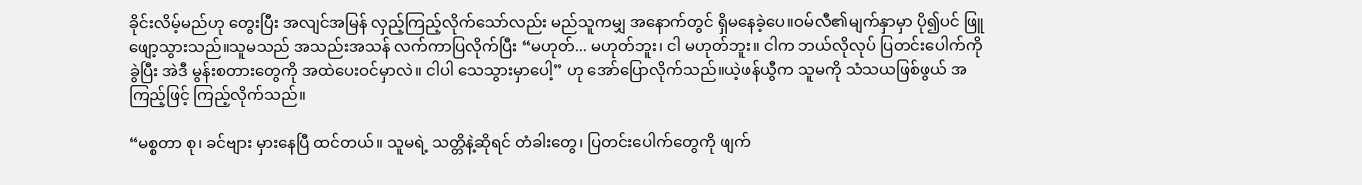ခိုင်းလိမ့်မည်ဟု တွေးပြီး အလျင်အမြန် လှည့်ကြည့်လိုက်သော်လည်း မည်သူကမျှ အနောက်တွင် ရှိမနေခဲ့ပေ။ဝမ်လီ၏မျက်နှာမှာ ပို၍ပင် ဖြူဖျော့သွားသည်။သူမသည် အသည်းအသန် လက်ကာပြလိုက်ပြီး “မဟုတ်... မဟုတ်ဘူး၊ ငါ မဟုတ်ဘူး။ ငါက ဘယ်လိုလုပ် ပြတင်းပေါက်ကို ခွဲပြီး အဲဒီ မွန်းစတားတွေကို အထဲပေးဝင်မှာလဲ။ ငါပါ သေသွားမှာပေါ့” ဟု အော်ပြောလိုက်သည်။ယဲ့ဖန်ယွီက သူမကို သံသယဖြစ်ဖွယ် အကြည့်ဖြင့် ကြည့်လိုက်သည်။

“မစ္စတာ စု၊ ခင်ဗျား မှားနေပြီ ထင်တယ်။ သူမရဲ့ သတ္တိနဲ့ဆိုရင် တံခါးတွေ၊ ပြတင်းပေါက်တွေကို ဖျက်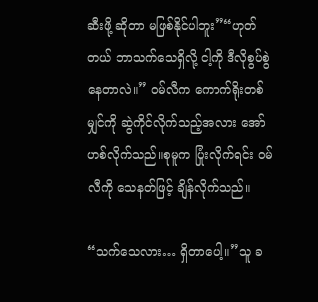ဆီးဖို့ ဆိုတာ မဖြစ်နိုင်ပါဘူး”“ဟုတ်တယ် ဘာသက်သေရှိလို့ ငါ့ကို ဒီလိုစွပ်စွဲနေတာလဲ။” ဝမ်လီက ကောက်ရိုးတစ်မျှင်ကို ဆွဲကိုင်လိုက်သည့်အလား အော်ဟစ်လိုက်သည်။စုမူက ပြုံးလိုက်ရင်း ဝမ်လီကို သေနတ်ဖြင့် ချိန်လိုက်သည်။

“သက်သေလား… ရှိတာပေါ့။”သူ ခ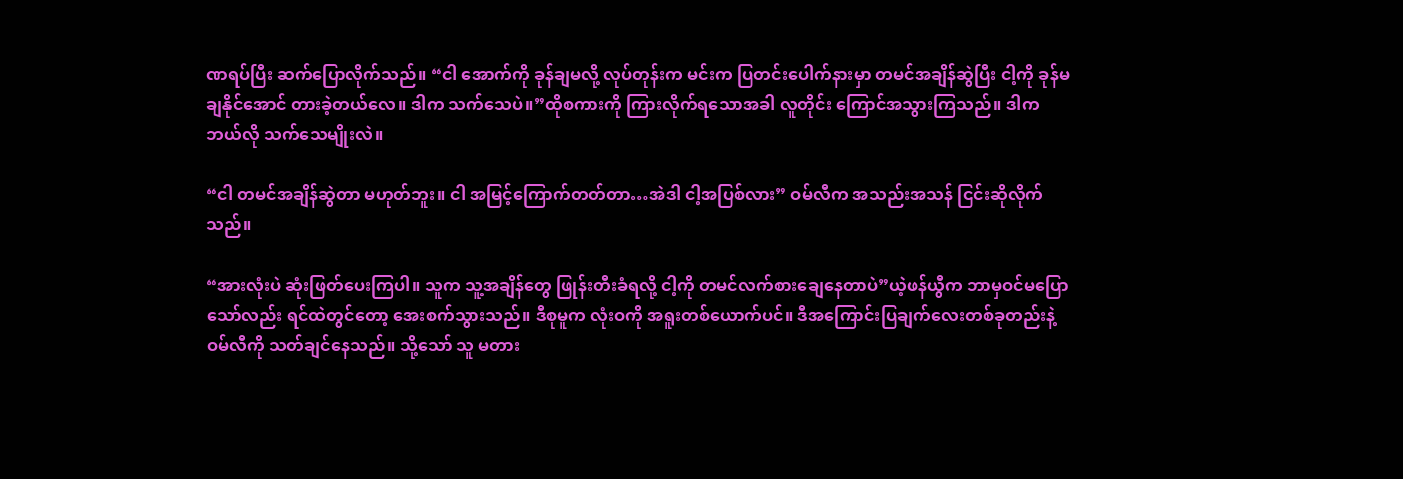ဏရပ်ပြီး ဆက်ပြောလိုက်သည်။ “ငါ အောက်ကို ခုန်ချမလို့ လုပ်တုန်းက မင်းက ပြတင်းပေါက်နားမှာ တမင်အချိန်ဆွဲပြီး ငါ့ကို ခုန်မချနိုင်အောင် တားခဲ့တယ်လေ။ ဒါက သက်သေပဲ။”ထိုစကားကို ကြားလိုက်ရသောအခါ လူတိုင်း ကြောင်အသွားကြသည်။ ဒါက ဘယ်လို သက်သေမျိုးလဲ။

“ငါ တမင်အချိန်ဆွဲတာ မဟုတ်ဘူး။ ငါ အမြင့်ကြောက်တတ်တာ…အဲဒါ ငါ့အပြစ်လား” ဝမ်လီက အသည်းအသန် ငြင်းဆိုလိုက်သည်။

“အားလုံးပဲ ဆုံးဖြတ်ပေးကြပါ။ သူက သူ့အချိန်တွေ ဖြုန်းတီးခံရလို့ ငါ့ကို တမင်လက်စားချေနေတာပဲ”ယဲ့ဖန်ယွီက ဘာမှဝင်မပြောသော်လည်း ရင်ထဲတွင်တော့ အေးစက်သွားသည်။ ဒီစုမူက လုံးဝကို အရူးတစ်ယောက်ပင်။ ဒီအကြောင်းပြချက်လေးတစ်ခုတည်းနဲ့ ဝမ်လီကို သတ်ချင်နေသည်။ သို့သော် သူ မတား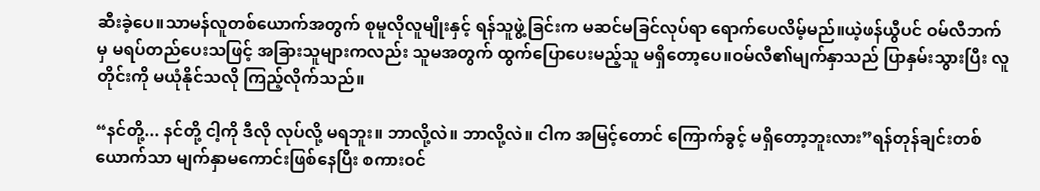ဆီးခဲ့ပေ။သာမန်လူတစ်ယောက်အတွက် စုမူလိုလူမျိုးနှင့် ရန်သူဖွဲ့ခြင်းက မဆင်မခြင်လုပ်ရာ ရောက်ပေလိမ့်မည်။ယဲ့ဖန်ယွီပင် ဝမ်လီဘက်မှ မရပ်တည်ပေးသဖြင့် အခြားသူများကလည်း သူမအတွက် ထွက်ပြောပေးမည့်သူ မရှိတော့ပေ။ဝမ်လီ၏မျက်နှာသည် ပြာနှမ်းသွားပြီး လူတိုင်းကို မယုံနိုင်သလို ကြည့်လိုက်သည်။

“နင်တို့... နင်တို့ ငါ့ကို ဒီလို လုပ်လို့ မရဘူး။ ဘာလို့လဲ။ ဘာလို့လဲ။ ငါက အမြင့်တောင် ကြောက်ခွင့် မရှိတော့ဘူးလား”ရန်တုန်ချင်းတစ်ယောက်သာ မျက်နှာမကောင်းဖြစ်နေပြီး စကားဝင်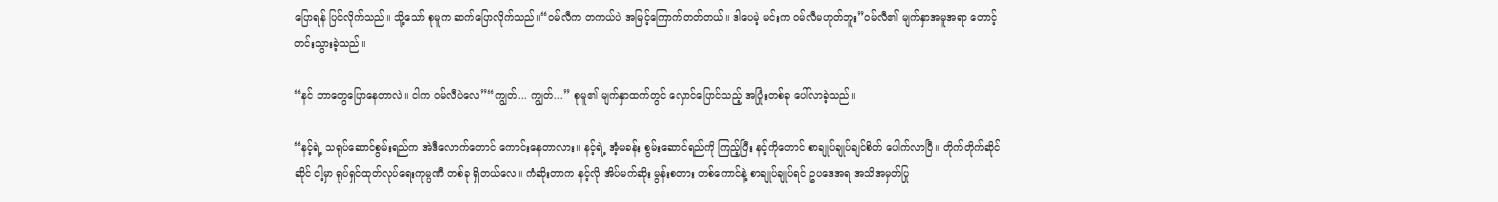ပြောရန် ပြင်လိုက်သည်။ သို့သော် စုမူက ဆက်ပြောလိုက်သည်။“ဝမ်လီက တကယ်ပဲ အမြင့်ကြောက်တတ်တယ်။ ဒါပေမဲ့ မင်းက ဝမ်လီမဟုတ်ဘူး”ဝမ်လီ၏ မျက်နှာအမူအရာ တောင့်တင်းသွားခဲ့သည်။

“နင် ဘာတွေပြောနေတာလဲ။ ငါက ဝမ်လီပဲလေ”“ကျွတ်... ကျွတ်...” စုမူ၏ မျက်နှာထက်တွင် လှောင်ပြောင်သည့် အပြုံးတစ်ခု ပေါ်လာခဲ့သည်။

“နင့်ရဲ့ သရုပ်ဆောင်စွမ်းရည်က အဲဒီလောက်တောင် ကောင်းနေတာလား။ နင့်ရဲ့ အံ့မခန်း စွမ်းဆောင်ရည်ကို ကြည့်ပြီး နင့်ကိုတောင် စာချုပ်ချုပ်ချင်စိတ် ပေါက်လာပြီ။ တိုက်တိုက်ဆိုင်ဆိုင် ငါ့မှာ ရုပ်ရှင်ထုတ်လုပ်ရေးကုမ္ပဏီ တစ်ခု ရှိတယ်လေ။ ကံဆိုးတာက နင့်လို အိပ်မက်ဆိုး မွန်းစတား တစ်ကောင်နဲ့ စာချုပ်ချုပ်ရင် ဥပဒေအရ အသိအမှတ်ပြု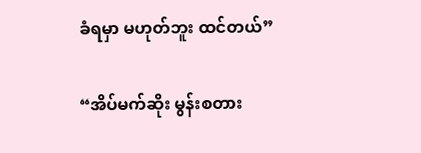ခံရမှာ မဟုတ်ဘူး ထင်တယ်”

“အိပ်မက်ဆိုး မွန်းစတား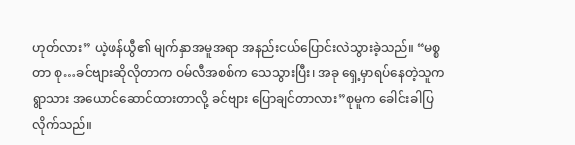ဟုတ်လား” ယဲ့ဖန်ယွီ၏ မျက်နှာအမူအရာ အနည်းငယ်ပြောင်းလဲသွားခဲ့သည်။ “မစ္စတာ စု…ခင်ဗျားဆိုလိုတာက ဝမ်လီအစစ်က သေသွားပြီး၊ အခု ရှေ့မှာရပ်နေတဲ့သူက ရွာသား အယောင်ဆောင်ထားတာလို့ ခင်ဗျား ပြောချင်တာလား”စုမူက ခေါင်းခါပြလိုက်သည်။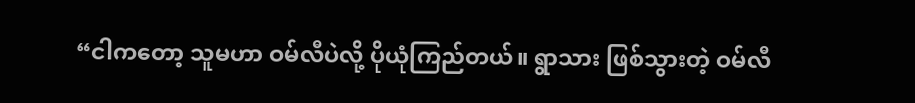“ငါကတော့ သူမဟာ ဝမ်လီပဲလို့ ပိုယုံကြည်တယ်။ ရွာသား ဖြစ်သွားတဲ့ ဝမ်လီ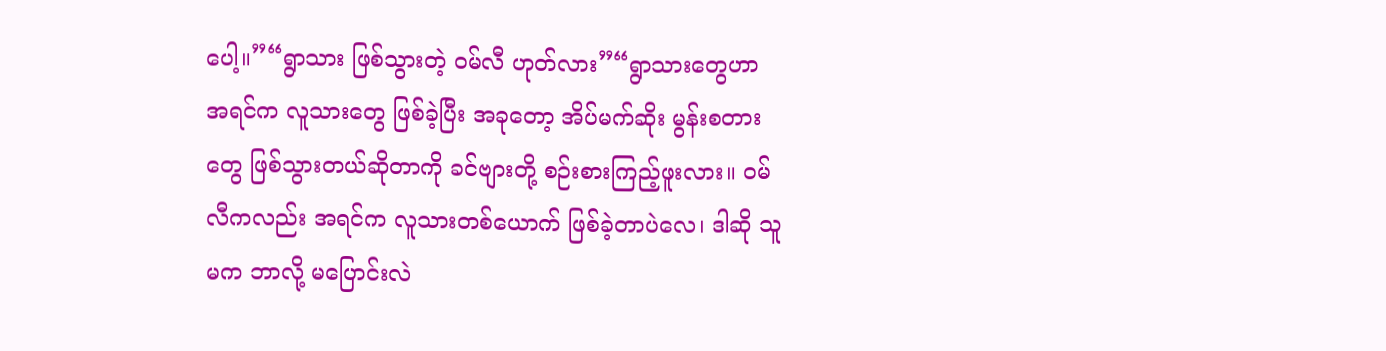ပေါ့။”“ရွာသား ဖြစ်သွားတဲ့ ဝမ်လီ ဟုတ်လား”“ရွာသားတွေဟာ အရင်က လူသားတွေ ဖြစ်ခဲ့ပြီး အခုတော့ အိပ်မက်ဆိုး မွန်းစတားတွေ ဖြစ်သွားတယ်ဆိုတာကို ခင်ဗျားတို့ စဉ်းစားကြည့်ဖူးလား။ ဝမ်လီကလည်း အရင်က လူသားတစ်ယောက် ဖြစ်ခဲ့တာပဲလေ၊ ဒါဆို သူမက ဘာလို့ မပြောင်းလဲ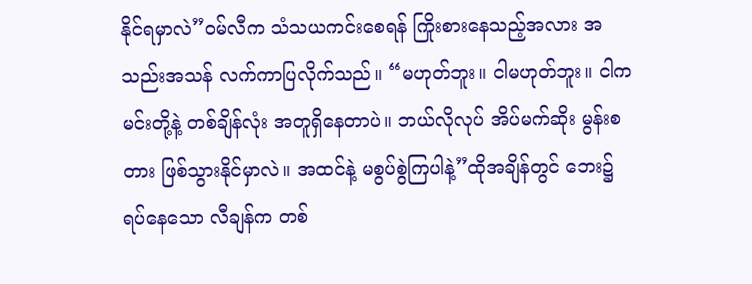နိုင်ရမှာလဲ”ဝမ်လီက သံသယကင်းစေရန် ကြိုးစားနေသည့်အလား အသည်းအသန် လက်ကာပြလိုက်သည်။ “မဟုတ်ဘူး။ ငါမဟုတ်ဘူး။ ငါက မင်းတို့နဲ့ တစ်ချိန်လုံး အတူရှိနေတာပဲ။ ဘယ်လိုလုပ် အိပ်မက်ဆိုး မွန်းစတား ဖြစ်သွားနိုင်မှာလဲ။ အထင်နဲ့ မစွပ်စွဲကြပါနဲ့”ထိုအချိန်တွင် ဘေး၌ ရပ်နေသော လီချန်က တစ်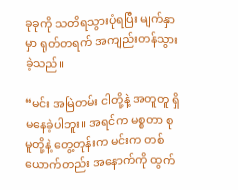ခုခုကို သတိရသွားပုံရပြီး မျက်နှာမှာ ရုတ်တရက် အကျည်းတန်သွားခဲ့သည်။

“မင်း အမြဲတမ်း ငါတို့နဲ့ အတူတူ ရှိမနေခဲ့ပါဘူး။ အရင်က မစ္စတာ စုမူတို့နဲ့ တွေ့တုန်းက မင်းက တစ်ယောက်တည်း အနောက်ကို ထွက်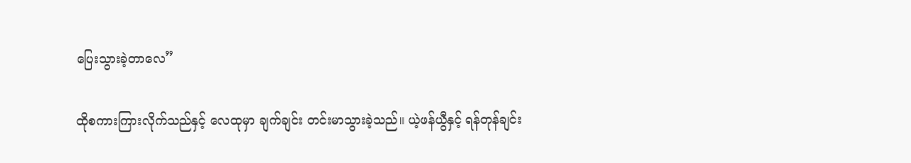ပြေးသွားခဲ့တာလေ”

ထိုစကားကြားလိုက်သည်နှင့် လေထုမှာ ချက်ချင်း တင်းမာသွားခဲ့သည်။ ယဲ့ဖန်ယွီနှင့် ရန်တုန်ချင်း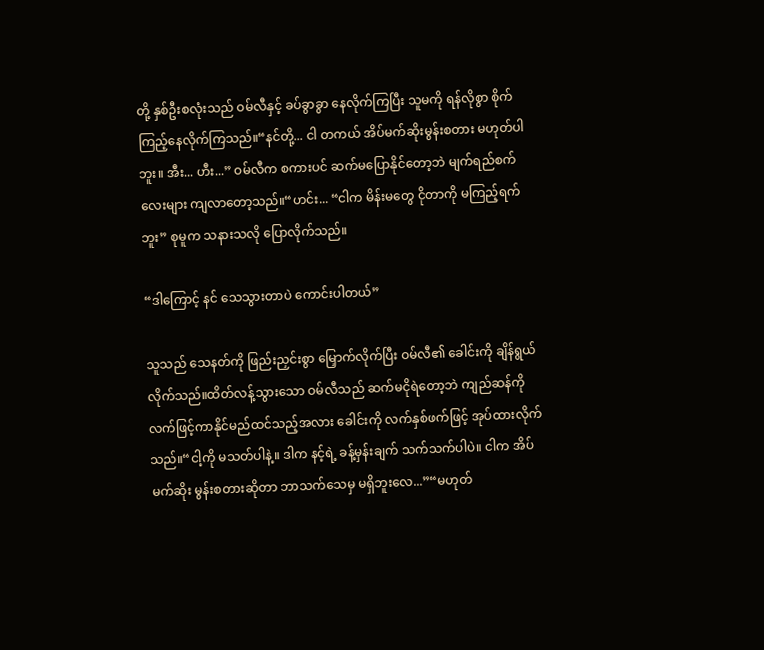တို့ နှစ်ဦးစလုံးသည် ဝမ်လီနှင့် ခပ်ခွာခွာ နေလိုက်ကြပြီး သူမကို ရန်လိုစွာ စိုက်ကြည့်နေလိုက်ကြသည်။“နင်တို့... ငါ တကယ် အိပ်မက်ဆိုးမွန်းစတား မဟုတ်ပါဘူး။ အီး... ဟီး...” ဝမ်လီက စကားပင် ဆက်မပြောနိုင်တော့ဘဲ မျက်ရည်စက်လေးများ ကျလာတော့သည်။“ဟင်း... “ငါက မိန်းမတွေ ငိုတာကို မကြည့်ရက်ဘူး” စုမူက သနားသလို ပြောလိုက်သည်။

“ဒါကြောင့် နင် သေသွားတာပဲ ကောင်းပါတယ်”

သူသည် သေနတ်ကို ဖြည်းညှင်းစွာ မြှောက်လိုက်ပြီး ဝမ်လီ၏ ခေါင်းကို ချိန်ရွယ်လိုက်သည်။ထိတ်လန့်သွားသော ဝမ်လီသည် ဆက်မငိုရဲတော့ဘဲ ကျည်ဆန်ကို လက်ဖြင့်ကာနိုင်မည်ထင်သည့်အလား ခေါင်းကို လက်နှစ်ဖက်ဖြင့် အုပ်ထားလိုက်သည်။“ငါ့ကို မသတ်ပါနဲ့။ ဒါက နင့်ရဲ့ ခန့်မှန်းချက် သက်သက်ပါပဲ။ ငါက အိပ်မက်ဆိုး မွန်းစတားဆိုတာ ဘာသက်သေမှ မရှိဘူးလေ...”“မဟုတ်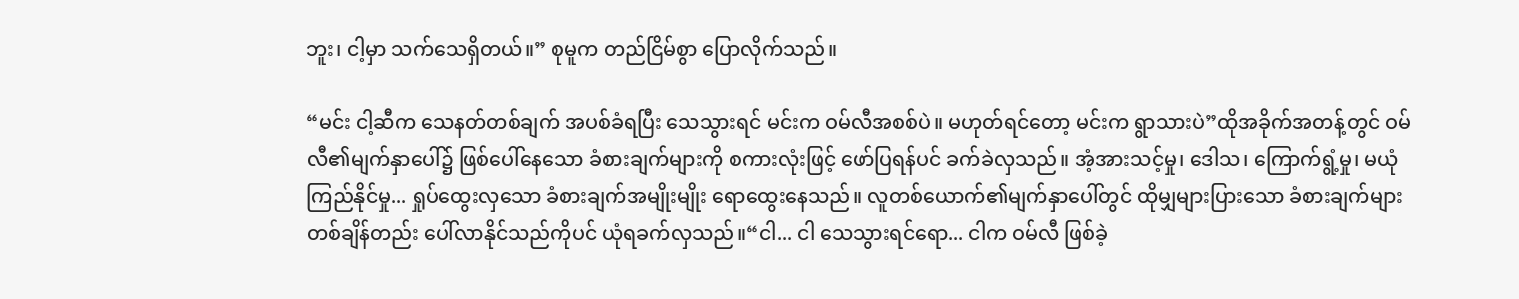ဘူး၊ ငါ့မှာ သက်သေရှိတယ်။” စုမူက တည်ငြိမ်စွာ ပြောလိုက်သည်။

“မင်း ငါ့ဆီက သေနတ်တစ်ချက် အပစ်ခံရပြီး သေသွားရင် မင်းက ဝမ်လီအစစ်ပဲ။ မဟုတ်ရင်တော့ မင်းက ရွာသားပဲ”ထိုအခိုက်အတန့်တွင် ဝမ်လီ၏မျက်နှာပေါ်၌ ဖြစ်ပေါ်နေသော ခံစားချက်များကို စကားလုံးဖြင့် ဖော်ပြရန်ပင် ခက်ခဲလှသည်။ အံ့အားသင့်မှု၊ ဒေါသ၊ ကြောက်ရွံ့မှု၊ မယုံကြည်နိုင်မှု... ရှုပ်ထွေးလှသော ခံစားချက်အမျိုးမျိုး ရောထွေးနေသည်။ လူတစ်ယောက်၏မျက်နှာပေါ်တွင် ထိုမျှများပြားသော ခံစားချက်များ တစ်ချိန်တည်း ပေါ်လာနိုင်သည်ကိုပင် ယုံရခက်လှသည်။“ငါ... ငါ သေသွားရင်ရော... ငါက ဝမ်လီ ဖြစ်ခဲ့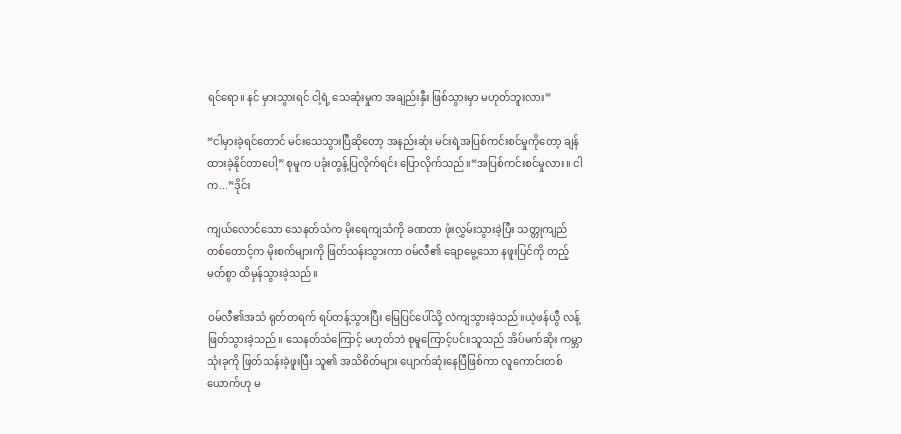ရင်ရော။ နင် မှားသွားရင် ငါ့ရဲ့ သေဆုံးမှုက အချည်းနှီး ဖြစ်သွားမှာ မဟုတ်ဘူးလား”

“ငါမှားခဲ့ရင်တောင် မင်းသေသွားပြီဆိုတော့ အနည်းဆုံး မင်းရဲ့အပြစ်ကင်းစင်မှုကိုတော့ ချန်ထားခဲ့နိုင်တာပေါ့” စုမူက ပခုံးတွန့်ပြလိုက်ရင်း ပြောလိုက်သည်။“အပြစ်ကင်းစင်မှုလား။ ငါက...”ဒိုင်း

ကျယ်လောင်သော သေနတ်သံက မိုးရေကျသံကို ခဏတာ ဖုံးလွှမ်းသွားခဲ့ပြီး သတ္တုကျည်တစ်တောင့်က မိုးစက်များကို ဖြတ်သန်းသွားကာ ဝမ်လီ၏ ချောမွေ့သော နဖူးပြင်ကို တည့်မတ်စွာ ထိမှန်သွားခဲ့သည်။

ဝမ်လီ၏အသံ ရုတ်တရက် ရပ်တန့်သွားပြီး မြေပြင်ပေါ်သို့ လဲကျသွားခဲ့သည်။ယဲ့ဖန်ယွီ လန့်ဖြတ်သွားခဲ့သည်။ သေနတ်သံကြောင့် မဟုတ်ဘဲ စုမူကြောင့်ပင်။သူသည် အိပ်မက်ဆိုး ကမ္ဘာ သုံးခုကို ဖြတ်သန်းခဲ့ဖူးပြီး သူ၏ အသိစိတ်များ ပျောက်ဆုံးနေပြီဖြစ်ကာ လူကောင်းတစ်ယောက်ဟု မ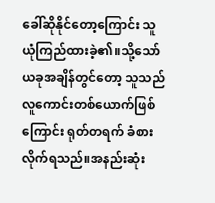ခေါ်ဆိုနိုင်တော့ကြောင်း သူ ယုံကြည်ထားခဲ့၏။သို့သော် ယခုအချိန်တွင်တော့ သူသည် လူကောင်းတစ်ယောက်ဖြစ်ကြောင်း ရုတ်တရက် ခံစားလိုက်ရသည်။အနည်းဆုံး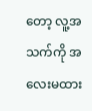တော့ လူ့အသက်ကို အလေးမထား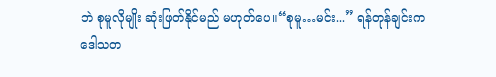ဘဲ စုမူလိုမျိုး ဆုံးဖြတ်နိုင်မည် မဟုတ်ပေ။“စုမူ…မင်း...” ရန်တုန်ချင်းက ဒေါသတ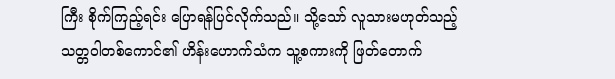ကြီး စိုက်ကြည့်ရင်း ပြောရန်ပြင်လိုက်သည်။ သို့သော် လူသားမဟုတ်သည့် သတ္တဝါတစ်ကောင်၏ ဟိန်းဟောက်သံက သူ့စကားကို ဖြတ်တောက်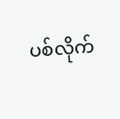ပစ်လိုက်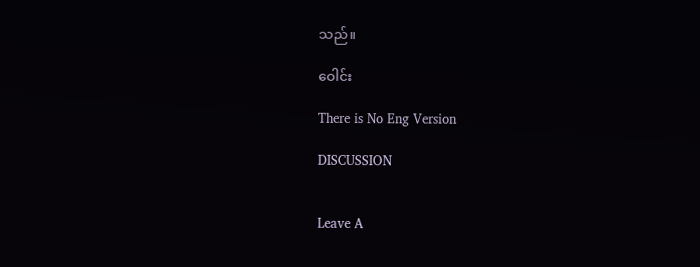သည်။

ဝေါင်း

There is No Eng Version

DISCUSSION


Leave A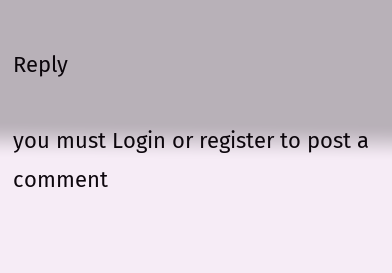Reply

you must Login or register to post a comment